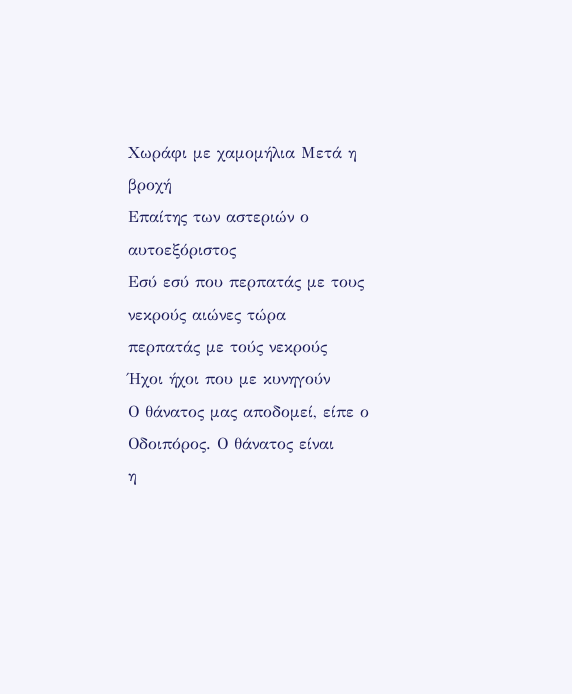Χωράφι με χαμομήλια Μετά η βροχή
Επαίτης των αστεριών ο αυτοεξόριστος
Εσύ εσύ που περπατάς με τους νεκρούς αιώνες τώρα
περπατάς με τούς νεκρούς
Ήχοι ήχοι που με κυνηγούν
Ο θάνατος μας αποδομεί, είπε ο Οδοιπόρος. Ο θάνατος είναι
η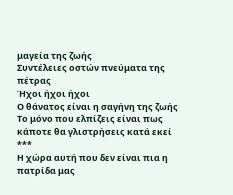μαγεία της ζωής
Συντέλειες οστών πνεύματα της πέτρας
Ήχοι ήχοι ήχοι
Ο θάνατος είναι η σαγήνη της ζωής
Το μόνο που ελπίζεις είναι πως κάποτε θα γλιστρήσεις κατά εκεί
***
Η χώρα αυτή που δεν είναι πια η πατρίδα μας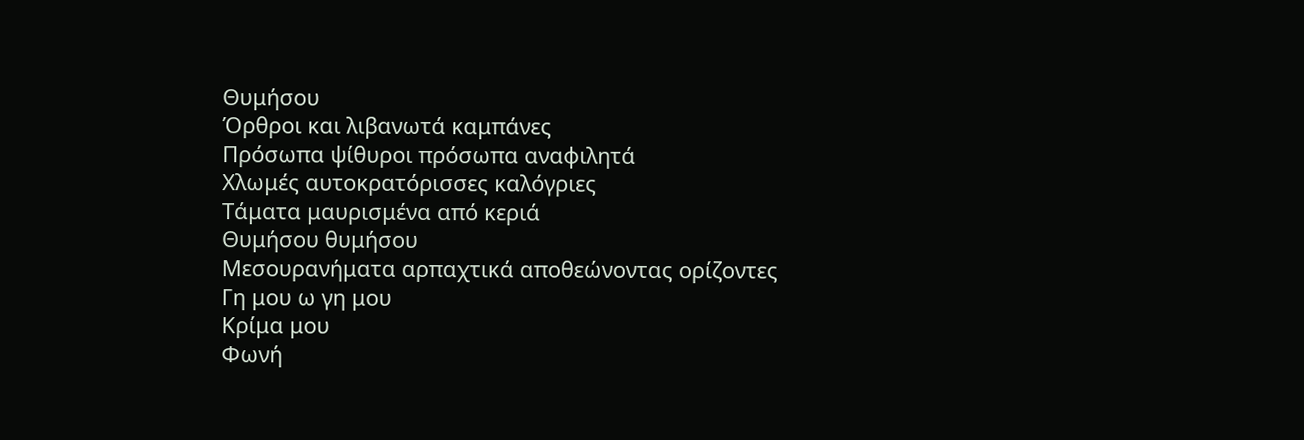Θυμήσου
Όρθροι και λιβανωτά καμπάνες
Πρόσωπα ψίθυροι πρόσωπα αναφιλητά
Χλωμές αυτοκρατόρισσες καλόγριες
Τάματα μαυρισμένα από κεριά
Θυμήσου θυμήσου
Μεσουρανήματα αρπαχτικά αποθεώνοντας ορίζοντες
Γη μου ω γη μου
Κρίμα μου
Φωνή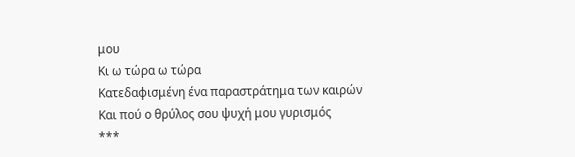μου
Κι ω τώρα ω τώρα
Κατεδαφισμένη ένα παραστράτημα των καιρών
Και πού ο θρύλος σου ψυχή μου γυρισμός
***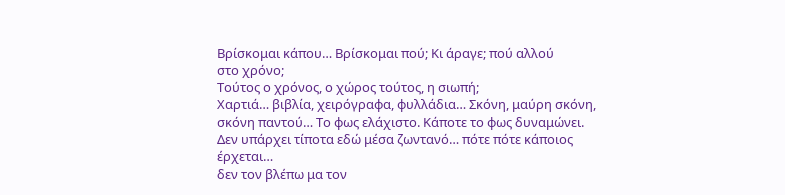Βρίσκομαι κάπου… Βρίσκομαι πού; Κι άραγε; πού αλλού
στο χρόνο;
Τούτος ο χρόνος, ο χώρος τούτος, η σιωπή;
Χαρτιά… βιβλία, χειρόγραφα, φυλλάδια… Σκόνη, μαύρη σκόνη,
σκόνη παντού… Το φως ελάχιστο. Κάποτε το φως δυναμώνει.
Δεν υπάρχει τίποτα εδώ μέσα ζωντανό… πότε πότε κάποιος
έρχεται…
δεν τον βλέπω μα τον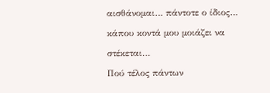αισθάνομαι… πάντοτε ο ίδιος…
κάπου κοντά μου μοιάζει να στέκεται…
Πού τέλος πάντων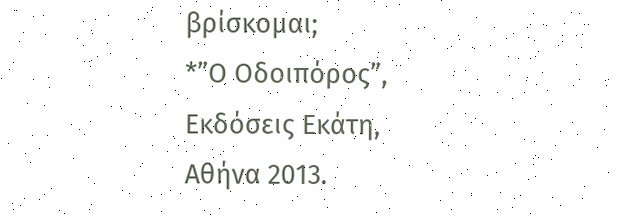βρίσκομαι;
*”Ο Οδοιπόρος”, Εκδόσεις Εκάτη, Αθήνα 2013.